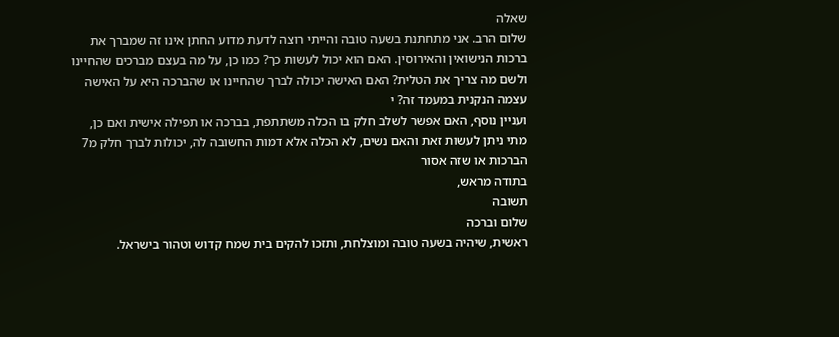שאלה
שלום הרב. אני מתחתנת בשעה טובה והייתי רוצה לדעת מדוע החתן אינו זה שמברך את ברכות הנישואין והאירוסין. האם הוא יכול לעשות כך? כמו כן, על מה בעצם מברכים שהחיינו ולשם מה צריך את הטלית? האם האישה יכולה לברך שהחיינו או שהברכה היא על האישה עצמה הנקנית במעמד זה? י
ועניין נוסף, האם אפשר לשלב חלק בו הכלה משתתפת, בברכה או תפילה אישית ואם כן, מתי ניתן לעשות זאת והאם נשים, לא הכלה אלא דמות החשובה לה, יכולות לברך חלק מ7 הברכות או שזה אסור
בתודה מראש,
תשובה
שלום וברכה
ראשית, שיהיה בשעה טובה ומוצלחת, ותזכו להקים בית שמח קדוש וטהור בישראל.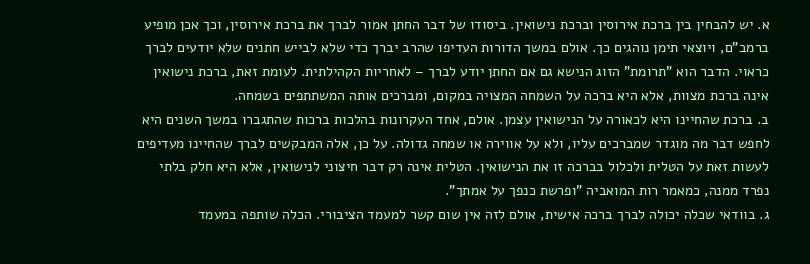א. יש להבחין בין ברכת אירוסין וברכת נישואין. ביסודו של דבר החתן אמור לברך את ברכת אירוסין, וכך אכן מופיע ברמב"ם, ויוצאי תימן נוהגים כך. אולם במשך הדורות העדיפו שהרב יברך כדי שלא לבייש חתנים שלא יודעים לברך כראוי. הדבר הוא "תרומת" הזוג הנישא גם אם החתן יודע לברך – לאחריות הקהילתית. לעומת זאת, ברכת נישואין אינה ברכת מצוות, אלא היא ברכה על השמחה המצויה במקום, ומברכים אותה המשתתפים בשמחה.
ב. ברכת שהחיינו היא לכאורה על הנישואין עצמן. אולם, אחד העקרונות בהלכות ברכות שהתגברו במשך השנים היא לחפש דבר מה מוגדר שמברכים עליו, ולא על אווירה או שמחה גדולה. על כן, אלה המבקשים לברך שהחיינו מעדיפים לעשות זאת על הטלית ולכלול בברכה זו את הנישואין. הטלית אינה רק דבר חיצוני לנישואין, אלא היא חלק בלתי נפרד ממנה, כמאמר רות המואביה "ופרשת כנפך על אמתך".
ג. בוודאי שכלה יכולה לברך ברכה אישית, אולם לזה אין שום קשר למעמד הציבורי. הכלה שותפה במעמד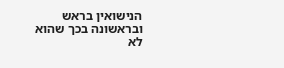הנישואין בראש ובראשונה בכך שהוא לא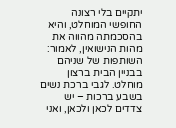יתקיים בלי רצונה החופשי המוחלט, והיא בהסכמתה מהווה את מהות הנישואין, לאמור: השותפות של שניהם בבניין הבית ברצון מוחלט. לגבי ברכת נשים בשבע ברכות – יש צדדים לכאן ולכאן, ואני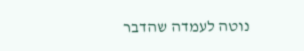נוטה לעמדה שהדבר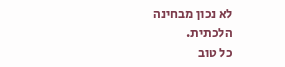לא נכון מבחינה הלכתית.
כל טוב